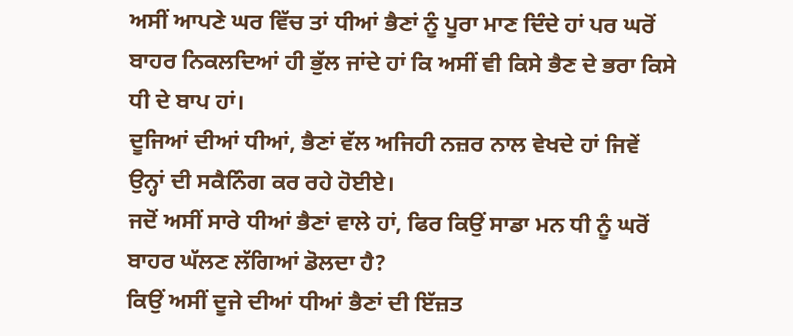ਅਸੀਂ ਆਪਣੇ ਘਰ ਵਿੱਚ ਤਾਂ ਧੀਆਂ ਭੈਣਾਂ ਨੂੰ ਪੂਰਾ ਮਾਣ ਦਿੰਦੇ ਹਾਂ ਪਰ ਘਰੋਂ ਬਾਹਰ ਨਿਕਲਦਿਆਂ ਹੀ ਭੁੱਲ ਜਾਂਦੇ ਹਾਂ ਕਿ ਅਸੀਂ ਵੀ ਕਿਸੇ ਭੈਣ ਦੇ ਭਰਾ ਕਿਸੇ ਧੀ ਦੇ ਬਾਪ ਹਾਂ।
ਦੂਜਿਆਂ ਦੀਆਂ ਧੀਆਂ, ਭੈਣਾਂ ਵੱਲ ਅਜਿਹੀ ਨਜ਼ਰ ਨਾਲ ਵੇਖਦੇ ਹਾਂ ਜਿਵੇਂ ਉਨ੍ਹਾਂ ਦੀ ਸਕੈਨਿੰਗ ਕਰ ਰਹੇ ਹੋਈਏ।
ਜਦੋਂ ਅਸੀਂ ਸਾਰੇ ਧੀਆਂ ਭੈਣਾਂ ਵਾਲੇ ਹਾਂ, ਫਿਰ ਕਿਉਂ ਸਾਡਾ ਮਨ ਧੀ ਨੂੰ ਘਰੋਂ ਬਾਹਰ ਘੱਲਣ ਲੱਗਿਆਂ ਡੋਲਦਾ ਹੈ?
ਕਿਉਂ ਅਸੀਂ ਦੂਜੇ ਦੀਆਂ ਧੀਆਂ ਭੈਣਾਂ ਦੀ ਇੱਜ਼ਤ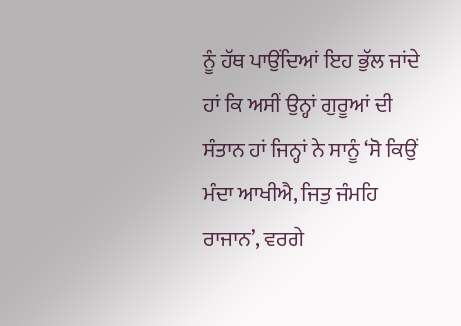ਨੂੰ ਹੱਥ ਪਾਉਂਦਿਆਂ ਇਹ ਭੁੱਲ ਜਾਂਦੇ ਹਾਂ ਕਿ ਅਸੀਂ ਉਨ੍ਹਾਂ ਗੁਰੂਆਂ ਦੀ ਸੰਤਾਨ ਹਾਂ ਜਿਨ੍ਹਾਂ ਨੇ ਸਾਨੂੰ ‘ਸੋ ਕਿਉਂ ਮੰਦਾ ਆਖੀਐ, ਜਿਤੁ ਜੰਮਹਿ ਰਾਜਾਨ’, ਵਰਗੇ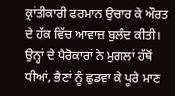ਕ੍ਰਾਂਤੀਕਾਰੀ ਫਰਮਾਨ ਉਚਾਰ ਕੇ ਔਰਤ ਦੇ ਹੱਕ ਵਿੱਚ ਆਵਾਜ਼ ਬੁਲੰਦ ਕੀਤੀ।
ਉਨ੍ਹਾਂ ਦੇ ਪੈਰੋਕਾਰਾਂ ਨੇ ਮੁਗਲਾਂ ਹੱਥੋਂ ਧੀਆਂ, ਭੈਣਾਂ ਨੂੰ ਛੁਡਵਾ ਕੇ ਪੂਰੇ ਮਾਣ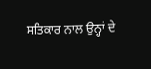ਸਤਿਕਾਰ ਨਾਲ ਉਨ੍ਹਾਂ ਦੇ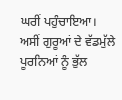ਘਰੀਂ ਪਹੁੰਚਾਇਆ।
ਅਸੀਂ ਗੁਰੂਆਂ ਦੇ ਵੱਡਮੁੱਲੇ ਪੂਰਨਿਆਂ ਨੂੰ ਭੁੱਲ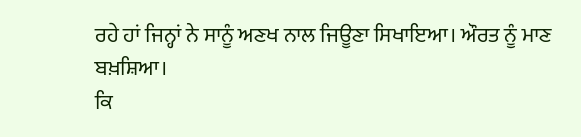ਰਹੇ ਹਾਂ ਜਿਨ੍ਹਾਂ ਨੇ ਸਾਨੂੰ ਅਣਖ ਨਾਲ ਜਿਊਣਾ ਸਿਖਾਇਆ। ਔਰਤ ਨੂੰ ਮਾਣ ਬਖ਼ਸ਼ਿਆ।
ਕਿ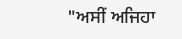"ਅਸੀਂ ਅਜਿਹਾ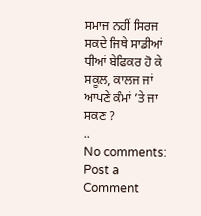ਸਮਾਜ ਨਹੀਂ ਸਿਰਜ ਸਕਦੇ ਜਿਥੇ ਸਾਡੀਆਂ ਧੀਆਂ ਬੇਫਿਕਰ ਹੋ ਕੇ ਸਕੂਲ, ਕਾਲਜ ਜਾਂ ਆਪਣੇ ਕੰਮਾਂ ’ਤੇ ਜਾ ਸਕਣ ?
..
No comments:
Post a Comment